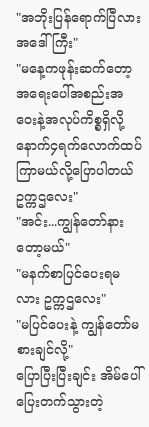"အဘိုးပြန်ရောက်ပြီလား အဒေါ်ကြီး"
"မနေ့ကဖုန်းဆက်တော့ အရေးပေါ်အစည်းအဝေးနဲ့အလုပ်ကိစ္စရှိလို့ နောက်၄ရက်လောက်ထပ်ကြာမယ်လို့ပြောပါတယ် ဥက္ကဌလေး"
"အင်း...ကျွန်တော်နားတော့မယ်"
"မနက်စာပြင်ပေးရမလား ဥက္ကဌလေး"
"မပြင်ပေးနဲ့ ကျွန်တော်မစားချင်လို့"
ပြောပြီးပြီးချင်း အိမ်ပေါ်ပြေးတက်သွားတဲ့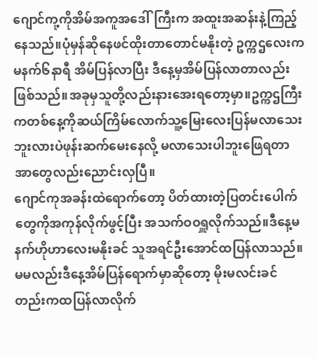ဂျောင်ကု့ကိုအိမ်အကူအဒေါ်ကြီးက အထူးအဆန်းနဲ့ကြည့်နေသည်။ပုံမှန်ဆိုနေဖင်ထိုးတာတောင်မနိုးတဲ့ ဥက္ကဌလေးကမနက်၆နာရီ အိမ်ပြန်လာပြီး ဒီနေ့မှအိမ်ပြန်လာတာလည်းဖြစ်သည်။အခုမှသူတို့လည်းနားအေးရတော့မှာ။ဥက္ကဌကြီးကတစ်နေ့ကိုဆယ်ကြိမ်လောက်သူ့မြေးလေးပြန်မလာသေးဘူးလားပဲဖုန်းဆက်မေးနေလို့ မလာသေးပါဘူးဖြေရတာအာတွေလည်းညောင်းလှပြီ။
ဂျောင်ကုအခန်းထဲရောက်တော့ ပိတ်ထားတဲ့ပြတင်းပေါက်တွေကိုအကုန်လိုက်ဖွင့်ပြီး အသက်ဝဝရှူလိုက်သည်။ဒီနေ့မနက်ဟိုဟာလေးမနိုးခင် သူအရင်ဦးအောင်ထပြန်လာသည်။မမလည်းဒီနေ့အိမ်ပြန်ရောက်မှာဆိုတော့ မိုးမလင်းခင်တည်းကထပြန်လာလိုက်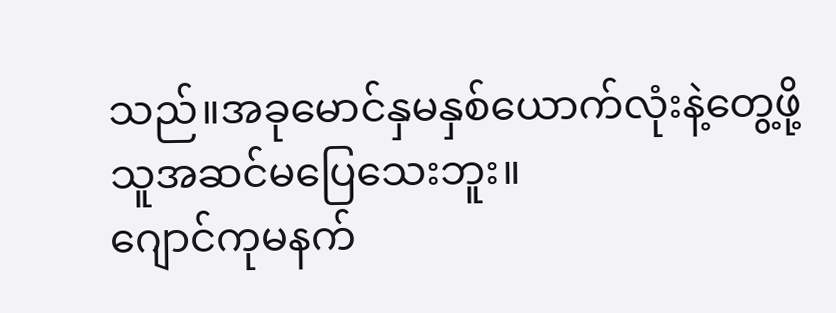သည်။အခုမောင်နှမနှစ်ယောက်လုံးနဲ့တွေ့ဖို့ သူအဆင်မပြေသေးဘူး။
ဂျောင်ကုမနက်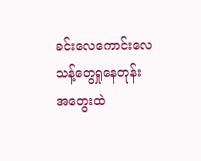ခင်းလေကောင်းလေသန့်တွေရှုနေတုန်း အတွေးထဲ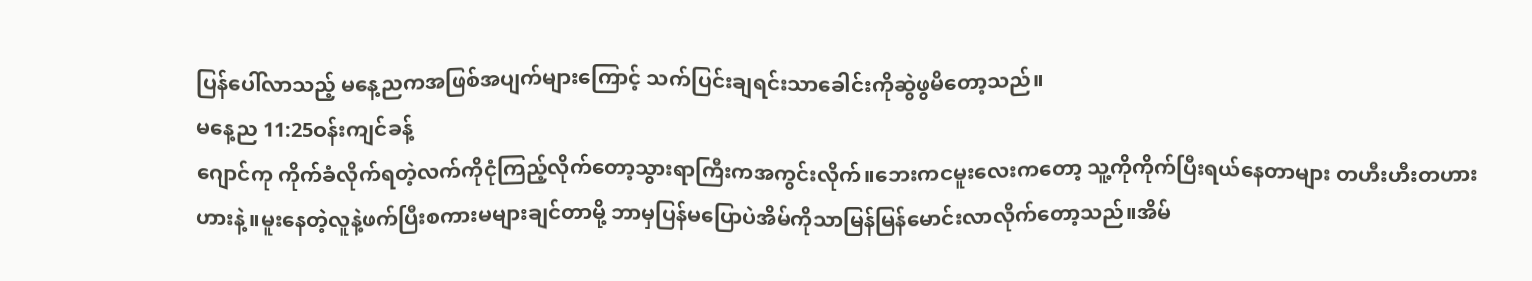ပြန်ပေါ်လာသည့် မနေ့ညကအဖြစ်အပျက်များကြောင့် သက်ပြင်းချရင်းသာခေါင်းကိုဆွဲဖွမိတော့သည်။
မနေ့ည 11:25ဝန်းကျင်ခန့်
ဂျောင်ကု ကိုက်ခံလိုက်ရတဲ့လက်ကိုငုံကြည့်လိုက်တော့သွားရာကြီးကအကွင်းလိုက်။ဘေးကငမူးလေးကတော့ သူ့ကိုကိုက်ပြီးရယ်နေတာများ တဟီးဟီးတဟားဟားနဲ့။မူးနေတဲ့လူနဲ့ဖက်ပြီးစကားမများချင်တာမို့ ဘာမှပြန်မပြောပဲအိမ်ကိုသာမြန်မြန်မောင်းလာလိုက်တော့သည်။အိမ်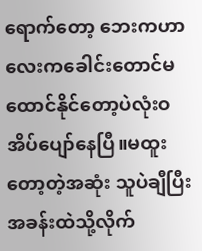ရောက်တော့ ဘေးကဟာလေးကခေါင်းတောင်မထောင်နိုင်တော့ပဲလုံးဝအိပ်ပျော်နေပြီ။မထူးတော့တဲ့အဆုံး သူပဲချီပြီးအခန်းထဲသို့လိုက်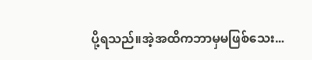ပို့ရသည်။အဲ့အထိကဘာမှမဖြစ်သေး...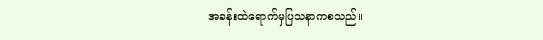အခန်းထဲရောက်မှပြသနာကစသည်။